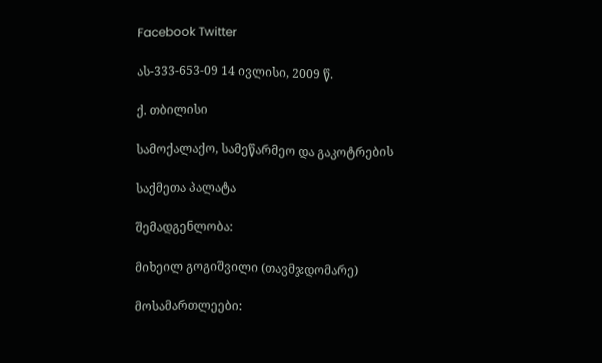Facebook Twitter

ას-333-653-09 14 ივლისი, 2009 წ.

ქ. თბილისი

სამოქალაქო, სამეწარმეო და გაკოტრების

საქმეთა პალატა

შემადგენლობა:

მიხეილ გოგიშვილი (თავმჯდომარე)

მოსამართლეები: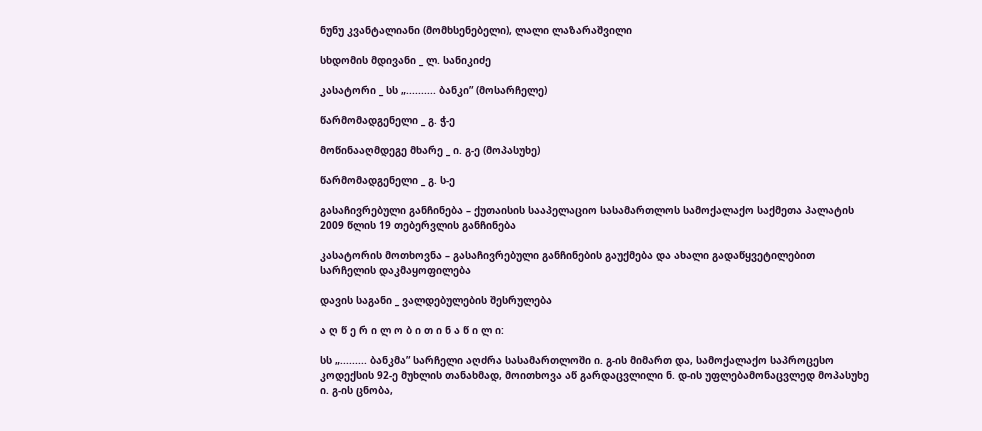ნუნუ კვანტალიანი (მომხსენებელი), ლალი ლაზარაშვილი

სხდომის მდივანი _ ლ. სანიკიძე

კასატორი _ სს „.......... ბანკი” (მოსარჩელე)

წარმომადგენელი _ გ. ჭ-ე

მოწინააღმდეგე მხარე _ ი. გ-ე (მოპასუხე)

წარმომადგენელი _ გ. ს-ე

გასაჩივრებული განჩინება – ქუთაისის სააპელაციო სასამართლოს სამოქალაქო საქმეთა პალატის 2009 წლის 19 თებერვლის განჩინება

კასატორის მოთხოვნა – გასაჩივრებული განჩინების გაუქმება და ახალი გადაწყვეტილებით სარჩელის დაკმაყოფილება

დავის საგანი _ ვალდებულების შესრულება

ა ღ წ ე რ ი ლ ო ბ ი თ ი ნ ა წ ი ლ ი:

სს „......... ბანკმა” სარჩელი აღძრა სასამართლოში ი. გ-ის მიმართ და, სამოქალაქო საპროცესო კოდექსის 92-ე მუხლის თანახმად, მოითხოვა აწ გარდაცვლილი ნ. დ-ის უფლებამონაცვლედ მოპასუხე ი. გ-ის ცნობა,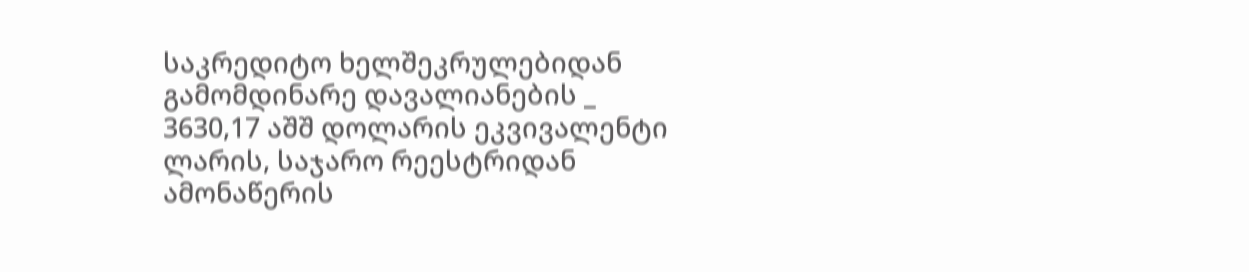საკრედიტო ხელშეკრულებიდან გამომდინარე დავალიანების _ 3630,17 აშშ დოლარის ეკვივალენტი ლარის, საჯარო რეესტრიდან ამონაწერის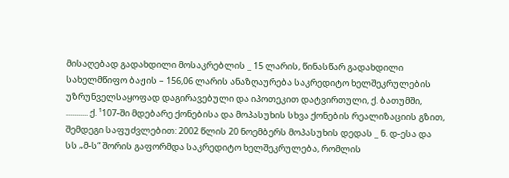მისაღებად გადახდილი მოსაკრებლის _ 15 ლარის, წინასწარ გადახდილი სახელმწიფო ბაჟის – 156,06 ლარის ანაზღაურება საკრედიტო ხელშეკრულების უზრუნველსაყოფად დაგირავებული და იპოთეკით დატვირთული, ქ. ბათუმში, ........... ქ. ¹107-ში მდებარე ქონებისა და მოპასუხის სხვა ქონების რეალიზაციის გზით, შემდეგი საფუძვლებით: 2002 წლის 20 ნოემბერს მოპასუხის დედას _ ნ. დ-ესა და სს „მ-ს“ შორის გაფორმდა საკრედიტო ხელშეკრულება, რომლის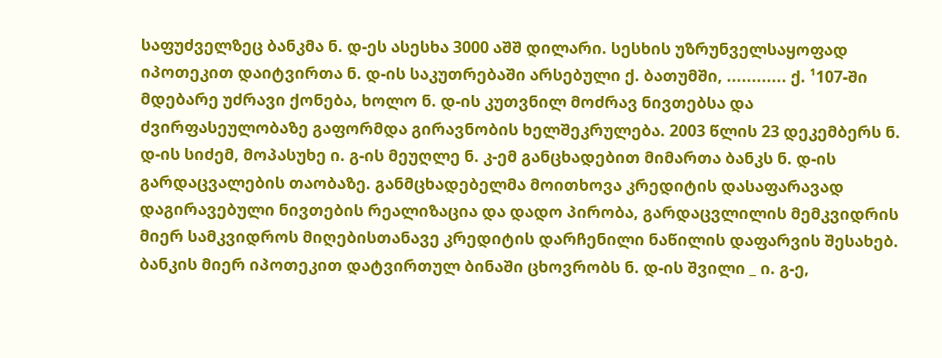საფუძველზეც ბანკმა ნ. დ-ეს ასესხა 3000 აშშ დილარი. სესხის უზრუნველსაყოფად იპოთეკით დაიტვირთა ნ. დ-ის საკუთრებაში არსებული ქ. ბათუმში, ............ ქ. ¹107-ში მდებარე უძრავი ქონება, ხოლო ნ. დ-ის კუთვნილ მოძრავ ნივთებსა და ძვირფასეულობაზე გაფორმდა გირავნობის ხელშეკრულება. 2003 წლის 23 დეკემბერს ნ. დ-ის სიძემ, მოპასუხე ი. გ-ის მეუღლე ნ. კ-ემ განცხადებით მიმართა ბანკს ნ. დ-ის გარდაცვალების თაობაზე. განმცხადებელმა მოითხოვა კრედიტის დასაფარავად დაგირავებული ნივთების რეალიზაცია და დადო პირობა, გარდაცვლილის მემკვიდრის მიერ სამკვიდროს მიღებისთანავე კრედიტის დარჩენილი ნაწილის დაფარვის შესახებ. ბანკის მიერ იპოთეკით დატვირთულ ბინაში ცხოვრობს ნ. დ-ის შვილი _ ი. გ-ე,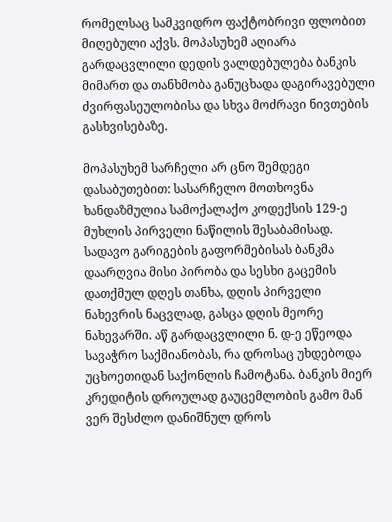რომელსაც სამკვიდრო ფაქტობრივი ფლობით მიღებული აქვს. მოპასუხემ აღიარა გარდაცვლილი დედის ვალდებულება ბანკის მიმართ და თანხმობა განუცხადა დაგირავებული ძვირფასეულობისა და სხვა მოძრავი ნივთების გასხვისებაზე.

მოპასუხემ სარჩელი არ ცნო შემდეგი დასაბუთებით: სასარჩელო მოთხოვნა ხანდაზმულია სამოქალაქო კოდექსის 129-ე მუხლის პირველი ნაწილის შესაბამისად. სადავო გარიგების გაფორმებისას ბანკმა დაარღვია მისი პირობა და სესხი გაცემის დათქმულ დღეს თანხა, დღის პირველი ნახევრის ნაცვლად, გასცა დღის მეორე ნახევარში. აწ გარდაცვლილი ნ. დ-ე ეწეოდა სავაჭრო საქმიანობას, რა დროსაც უხდებოდა უცხოეთიდან საქონლის ჩამოტანა. ბანკის მიერ კრედიტის დროულად გაუცემლობის გამო მან ვერ შესძლო დანიშნულ დროს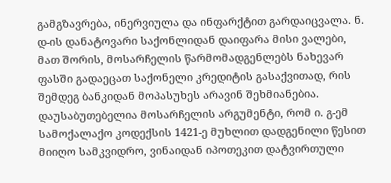გამგზავრება, ინერვიულა და ინფარქტით გარდაიცვალა. ნ. დ-ის დანატოვარი საქონლიდან დაიფარა მისი ვალები, მათ შორის, მოსარჩელის წარმომადგენლებს ნახევარ ფასში გადაეცათ საქონელი კრედიტის გასაქვითად, რის შემდეგ ბანკიდან მოპასუხეს არავინ შეხმიანებია. დაუსაბუთებელია მოსარჩელის არგუმენტი, რომ ი. გ-ემ სამოქალაქო კოდექსის 1421-ე მუხლით დადგენილი წესით მიიღო სამკვიდრო, ვინაიდან იპოთეკით დატვირთული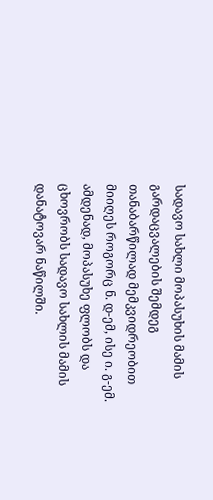სადავო სახლი მოპასუხის მამის გარდაცვალების შემდეგ თანაბარწილად მემკვიდრეობით მიიღეს როგორც ნ. დ-ემ, ისე ი. გ-ემ. ამდენად, მოპასუხე ფლობს და ცხოვრობს სადავო სახლის მამის დანატოვარ ნაწილში.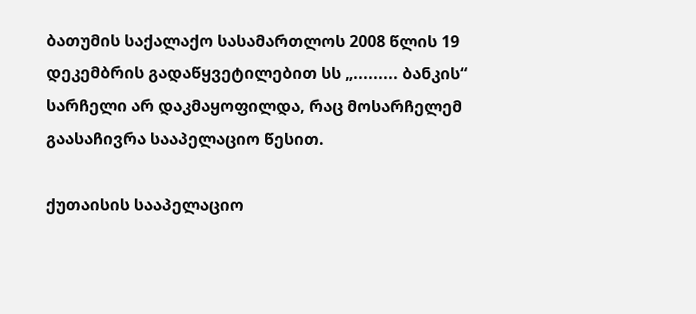ბათუმის საქალაქო სასამართლოს 2008 წლის 19 დეკემბრის გადაწყვეტილებით სს „......... ბანკის“ სარჩელი არ დაკმაყოფილდა, რაც მოსარჩელემ გაასაჩივრა სააპელაციო წესით.

ქუთაისის სააპელაციო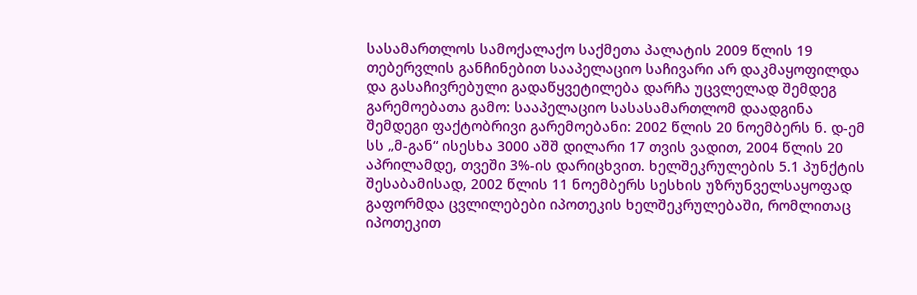სასამართლოს სამოქალაქო საქმეთა პალატის 2009 წლის 19 თებერვლის განჩინებით სააპელაციო საჩივარი არ დაკმაყოფილდა და გასაჩივრებული გადაწყვეტილება დარჩა უცვლელად შემდეგ გარემოებათა გამო: სააპელაციო სასასამართლომ დაადგინა შემდეგი ფაქტობრივი გარემოებანი: 2002 წლის 20 ნოემბერს ნ. დ-ემ სს „მ-გან“ ისესხა 3000 აშშ დილარი 17 თვის ვადით, 2004 წლის 20 აპრილამდე, თვეში 3%-ის დარიცხვით. ხელშეკრულების 5.1 პუნქტის შესაბამისად, 2002 წლის 11 ნოემბერს სესხის უზრუნველსაყოფად გაფორმდა ცვლილებები იპოთეკის ხელშეკრულებაში, რომლითაც იპოთეკით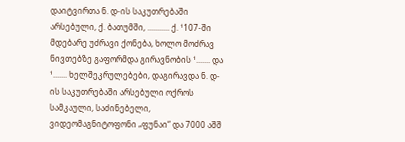დაიტვირთა ნ. დ-ის საკუთრებაში არსებული, ქ. ბათუმში, ........... ქ. ¹107-ში მდებარე უძრავი ქონება, ხოლო მოძრავ ნივთებზე გაფორმდა გირავნობის ¹....... და ¹....... ხელშეკრულებები, დაგირავდა ნ. დ-ის საკუთრებაში არსებული ოქროს სამკაული, საძინებელი, ვიდეომაგნიტოფონი „ფუნაი“ და 7000 აშშ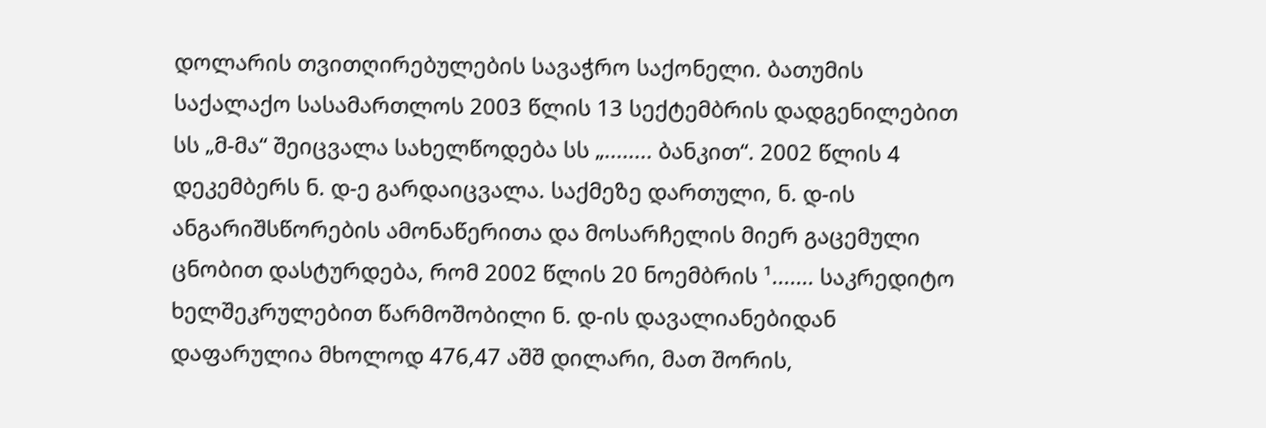დოლარის თვითღირებულების სავაჭრო საქონელი. ბათუმის საქალაქო სასამართლოს 2003 წლის 13 სექტემბრის დადგენილებით სს „მ-მა“ შეიცვალა სახელწოდება სს „........ ბანკით“. 2002 წლის 4 დეკემბერს ნ. დ-ე გარდაიცვალა. საქმეზე დართული, ნ. დ-ის ანგარიშსწორების ამონაწერითა და მოსარჩელის მიერ გაცემული ცნობით დასტურდება, რომ 2002 წლის 20 ნოემბრის ¹....... საკრედიტო ხელშეკრულებით წარმოშობილი ნ. დ-ის დავალიანებიდან დაფარულია მხოლოდ 476,47 აშშ დილარი, მათ შორის,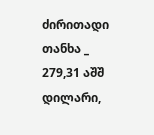ძირითადი თანხა _ 279,31 აშშ დილარი,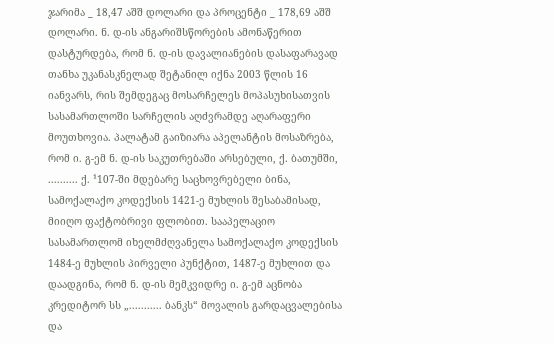ჯარიმა _ 18,47 აშშ დოლარი და პროცენტი _ 178,69 აშშ დოლარი. ნ. დ-ის ანგარიშსწორების ამონაწერით დასტურდება, რომ ნ. დ-ის დავალიანების დასაფარავად თანხა უკანასკნელად შეტანილ იქნა 2003 წლის 16 იანვარს, რის შემდეგაც მოსარჩელეს მოპასუხისათვის სასამართლოში სარჩელის აღძვრამდე აღარაფერი მოუთხოვია. პალატამ გაიზიარა აპელანტის მოსაზრება, რომ ი. გ-ემ ნ. დ-ის საკუთრებაში არსებული, ქ. ბათუმში, .......... ქ. ¹107-ში მდებარე საცხოვრებელი ბინა, სამოქალაქო კოდექსის 1421-ე მუხლის შესაბამისად, მიიღო ფაქტობრივი ფლობით. სააპელაციო სასამართლომ იხელმძღვანელა სამოქალაქო კოდექსის 1484-ე მუხლის პირველი პუნქტით, 1487-ე მუხლით და დაადგინა, რომ ნ. დ-ის მემკვიდრე ი. გ-ემ აცნობა კრედიტორ სს „........... ბანკს“ მოვალის გარდაცვალებისა და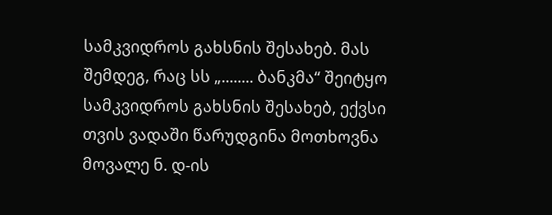სამკვიდროს გახსნის შესახებ. მას შემდეგ, რაც სს „........ ბანკმა“ შეიტყო სამკვიდროს გახსნის შესახებ, ექვსი თვის ვადაში წარუდგინა მოთხოვნა მოვალე ნ. დ-ის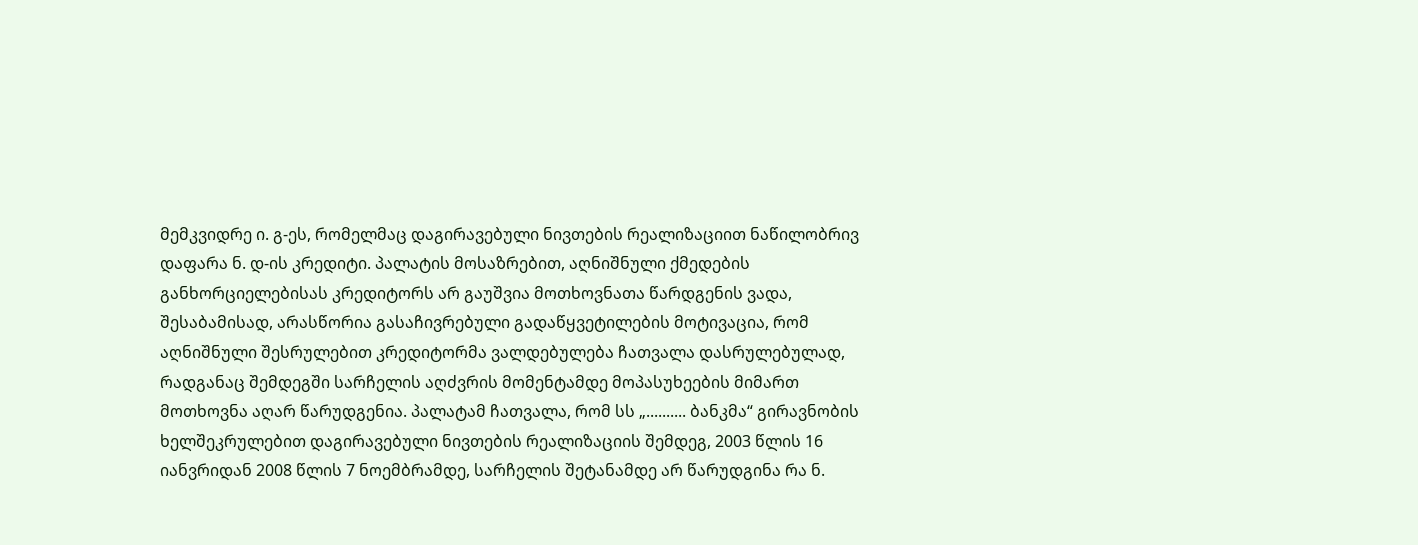მემკვიდრე ი. გ-ეს, რომელმაც დაგირავებული ნივთების რეალიზაციით ნაწილობრივ დაფარა ნ. დ-ის კრედიტი. პალატის მოსაზრებით, აღნიშნული ქმედების განხორციელებისას კრედიტორს არ გაუშვია მოთხოვნათა წარდგენის ვადა, შესაბამისად, არასწორია გასაჩივრებული გადაწყვეტილების მოტივაცია, რომ აღნიშნული შესრულებით კრედიტორმა ვალდებულება ჩათვალა დასრულებულად, რადგანაც შემდეგში სარჩელის აღძვრის მომენტამდე მოპასუხეების მიმართ მოთხოვნა აღარ წარუდგენია. პალატამ ჩათვალა, რომ სს „.......... ბანკმა“ გირავნობის ხელშეკრულებით დაგირავებული ნივთების რეალიზაციის შემდეგ, 2003 წლის 16 იანვრიდან 2008 წლის 7 ნოემბრამდე, სარჩელის შეტანამდე არ წარუდგინა რა ნ.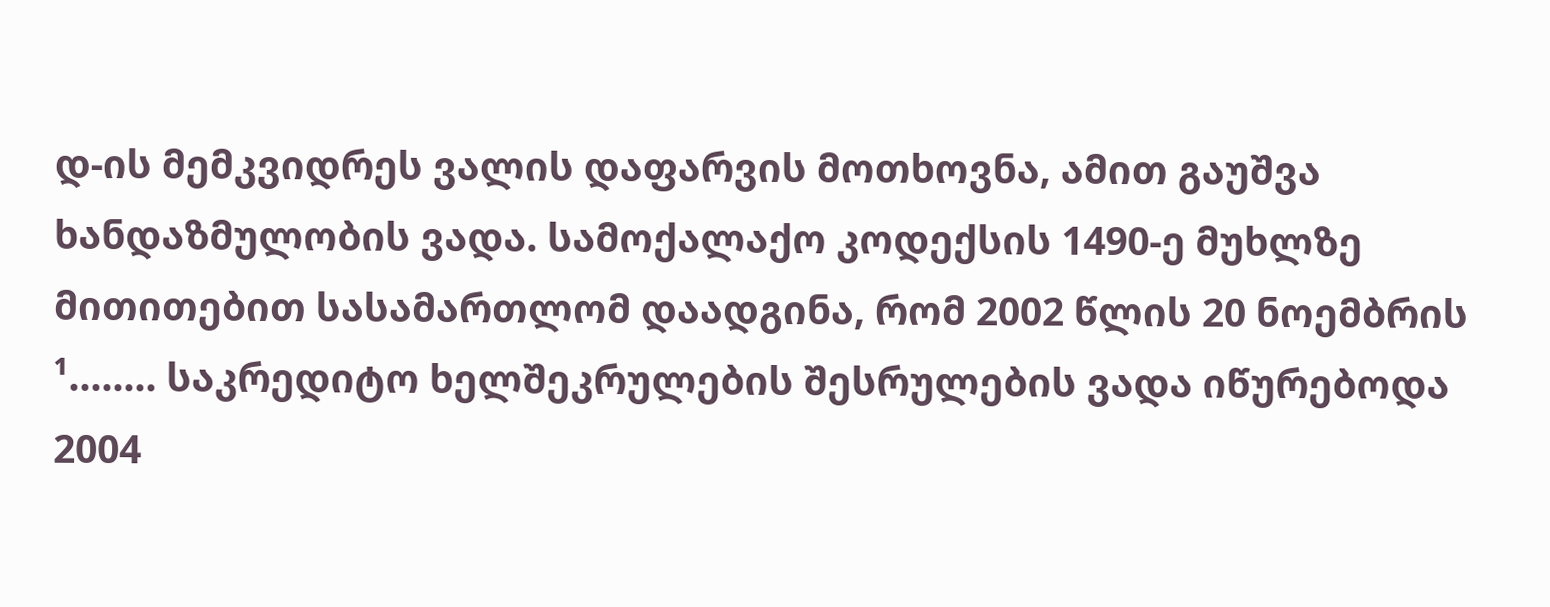დ-ის მემკვიდრეს ვალის დაფარვის მოთხოვნა, ამით გაუშვა ხანდაზმულობის ვადა. სამოქალაქო კოდექსის 1490-ე მუხლზე მითითებით სასამართლომ დაადგინა, რომ 2002 წლის 20 ნოემბრის ¹........ საკრედიტო ხელშეკრულების შესრულების ვადა იწურებოდა 2004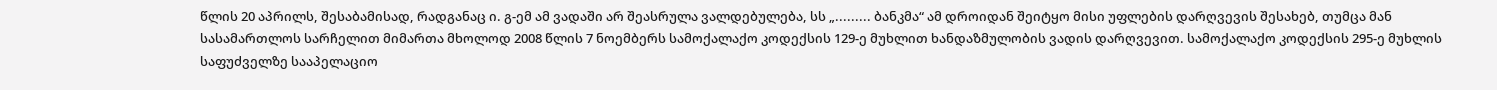წლის 20 აპრილს, შესაბამისად, რადგანაც ი. გ-ემ ამ ვადაში არ შეასრულა ვალდებულება, სს „......... ბანკმა“ ამ დროიდან შეიტყო მისი უფლების დარღვევის შესახებ, თუმცა მან სასამართლოს სარჩელით მიმართა მხოლოდ 2008 წლის 7 ნოემბერს სამოქალაქო კოდექსის 129-ე მუხლით ხანდაზმულობის ვადის დარღვევით. სამოქალაქო კოდექსის 295-ე მუხლის საფუძველზე სააპელაციო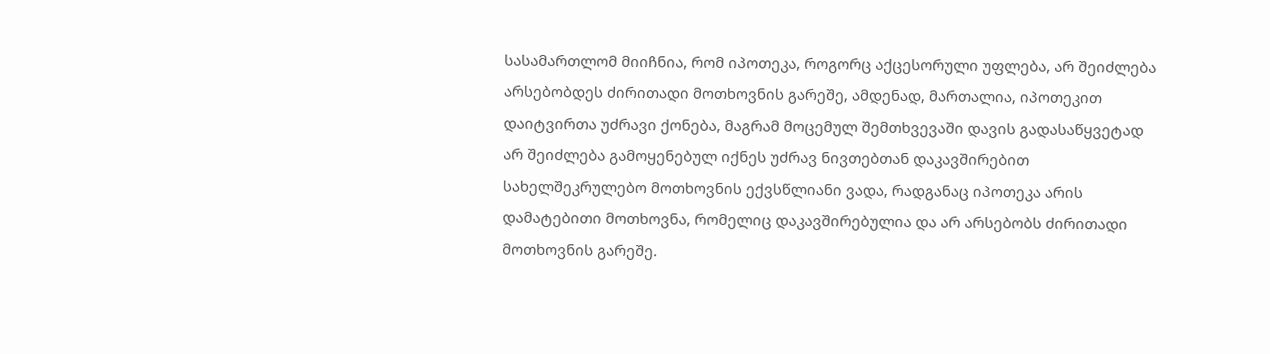სასამართლომ მიიჩნია, რომ იპოთეკა, როგორც აქცესორული უფლება, არ შეიძლება არსებობდეს ძირითადი მოთხოვნის გარეშე, ამდენად, მართალია, იპოთეკით დაიტვირთა უძრავი ქონება, მაგრამ მოცემულ შემთხვევაში დავის გადასაწყვეტად არ შეიძლება გამოყენებულ იქნეს უძრავ ნივთებთან დაკავშირებით სახელშეკრულებო მოთხოვნის ექვსწლიანი ვადა, რადგანაც იპოთეკა არის დამატებითი მოთხოვნა, რომელიც დაკავშირებულია და არ არსებობს ძირითადი მოთხოვნის გარეშე.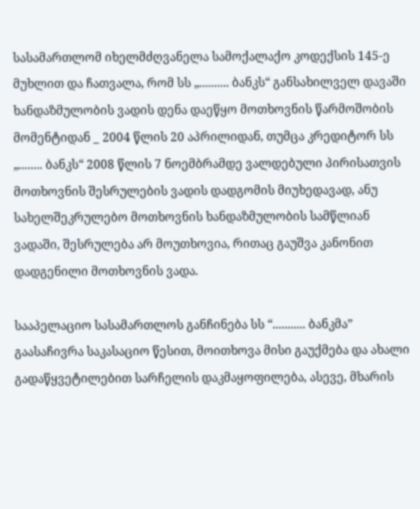სასამართლომ იხელმძღვანელა სამოქალაქო კოდექსის 145-ე მუხლით და ჩათვალა, რომ სს „.......... ბანკს“ განსახილველ დავაში ხანდაზმულობის ვადის დენა დაეწყო მოთხოვნის წარმოშობის მომენტიდან _ 2004 წლის 20 აპრილიდან, თუმცა კრედიტორ სს „........ ბანკს“ 2008 წლის 7 ნოემბრამდე ვალდებული პირისათვის მოთხოვნის შესრულების ვადის დადგომის მიუხედავად, ანუ სახელშეკრულებო მოთხოვნის ხანდაზმულობის სამწლიან ვადაში, შესრულება არ მოუთხოვია, რითაც გაუშვა კანონით დადგენილი მოთხოვნის ვადა.

სააპელაციო სასამართლოს განჩინება სს “........... ბანკმა” გაასაჩივრა საკასაციო წესით, მოითხოვა მისი გაუქმება და ახალი გადაწყვეტილებით სარჩელის დაკმაყოფილება, ასევე, მხარის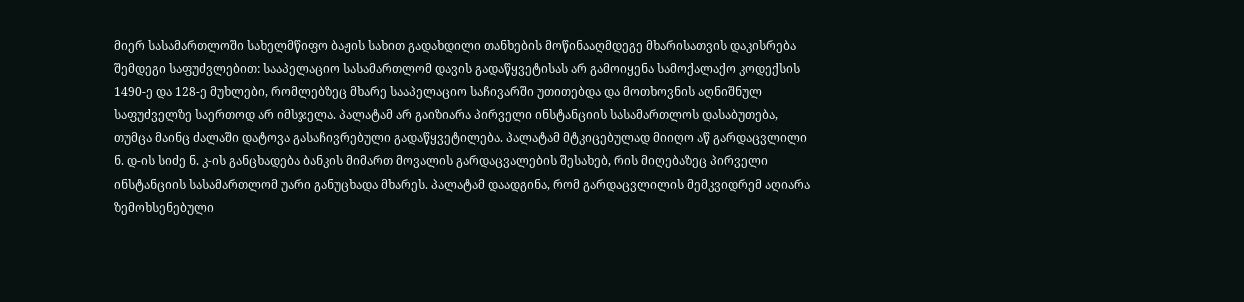მიერ სასამართლოში სახელმწიფო ბაჟის სახით გადახდილი თანხების მოწინააღმდეგე მხარისათვის დაკისრება შემდეგი საფუძვლებით: სააპელაციო სასამართლომ დავის გადაწყვეტისას არ გამოიყენა სამოქალაქო კოდექსის 1490-ე და 128-ე მუხლები, რომლებზეც მხარე სააპელაციო საჩივარში უთითებდა და მოთხოვნის აღნიშნულ საფუძველზე საერთოდ არ იმსჯელა. პალატამ არ გაიზიარა პირველი ინსტანციის სასამართლოს დასაბუთება, თუმცა მაინც ძალაში დატოვა გასაჩივრებული გადაწყვეტილება. პალატამ მტკიცებულად მიიღო აწ გარდაცვლილი ნ. დ-ის სიძე ნ. კ-ის განცხადება ბანკის მიმართ მოვალის გარდაცვალების შესახებ, რის მიღებაზეც პირველი ინსტანციის სასამართლომ უარი განუცხადა მხარეს. პალატამ დაადგინა, რომ გარდაცვლილის მემკვიდრემ აღიარა ზემოხსენებული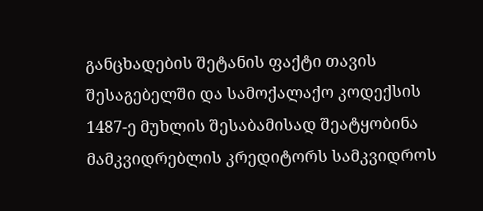განცხადების შეტანის ფაქტი თავის შესაგებელში და სამოქალაქო კოდექსის 1487-ე მუხლის შესაბამისად შეატყობინა მამკვიდრებლის კრედიტორს სამკვიდროს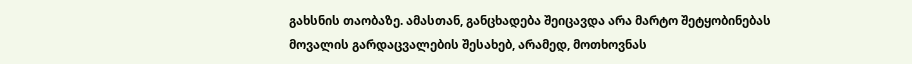გახსნის თაობაზე. ამასთან, განცხადება შეიცავდა არა მარტო შეტყობინებას მოვალის გარდაცვალების შესახებ, არამედ, მოთხოვნას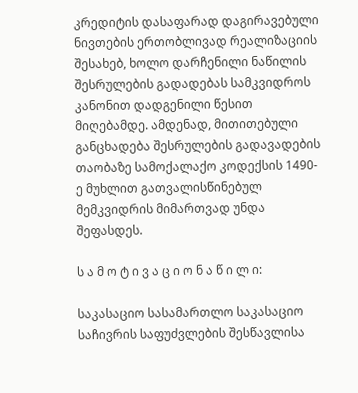კრედიტის დასაფარად დაგირავებული ნივთების ერთობლივად რეალიზაციის შესახებ, ხოლო დარჩენილი ნაწილის შესრულების გადადებას სამკვიდროს კანონით დადგენილი წესით მიღებამდე. ამდენად, მითითებული განცხადება შესრულების გადავადების თაობაზე სამოქალაქო კოდექსის 1490-ე მუხლით გათვალისწინებულ მემკვიდრის მიმართვად უნდა შეფასდეს.

ს ა მ ო ტ ი ვ ა ც ი ო ნ ა წ ი ლ ი:

საკასაციო სასამართლო საკასაციო საჩივრის საფუძვლების შესწავლისა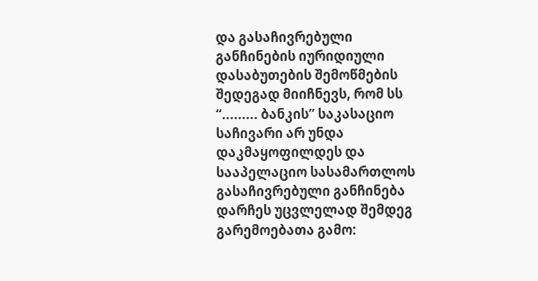და გასაჩივრებული განჩინების იურიდიული დასაბუთების შემოწმების შედეგად მიიჩნევს, რომ სს “......... ბანკის” საკასაციო საჩივარი არ უნდა დაკმაყოფილდეს და სააპელაციო სასამართლოს გასაჩივრებული განჩინება დარჩეს უცვლელად შემდეგ გარემოებათა გამო: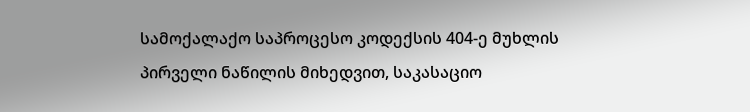სამოქალაქო საპროცესო კოდექსის 404-ე მუხლის პირველი ნაწილის მიხედვით, საკასაციო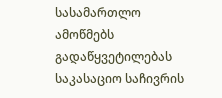სასამართლო ამოწმებს გადაწყვეტილებას საკასაციო საჩივრის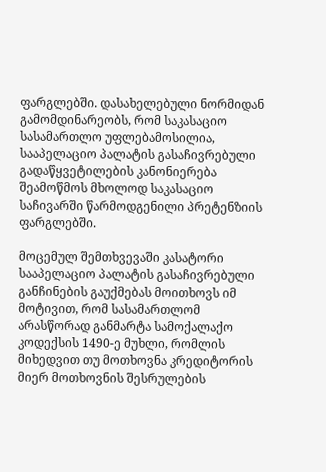ფარგლებში. დასახელებული ნორმიდან გამომდინარეობს, რომ საკასაციო სასამართლო უფლებამოსილია, სააპელაციო პალატის გასაჩივრებული გადაწყვეტილების კანონიერება შეამოწმოს მხოლოდ საკასაციო საჩივარში წარმოდგენილი პრეტენზიის ფარგლებში.

მოცემულ შემთხვევაში კასატორი სააპელაციო პალატის გასაჩივრებული განჩინების გაუქმებას მოითხოვს იმ მოტივით, რომ სასამართლომ არასწორად განმარტა სამოქალაქო კოდექსის 1490-ე მუხლი, რომლის მიხედვით თუ მოთხოვნა კრედიტორის მიერ მოთხოვნის შესრულების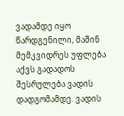ვადამდე იყო წარდგენილი, მაშინ მემკვიდრეს უფლება აქვს გადადოს შესრულება ვადის დადგომამდე. ვადის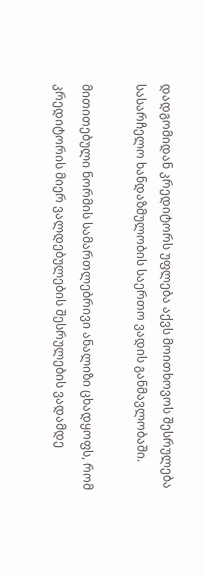დადგომიდან კრედიტორს უფლება აქვს მოითხოვოს შესრულება სასარჩელო ხანდაზმულობის საერთო ვადის განმავლობაში.

მითითებული ნორმის სამართლებრივი ანალიზი ცხადყოფს, რომ კრედიტორის მიერ ვალდებულების შესრულების ვადამდე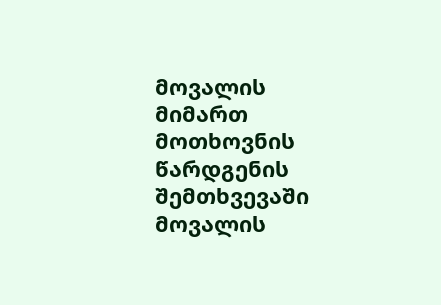მოვალის მიმართ მოთხოვნის წარდგენის შემთხვევაში მოვალის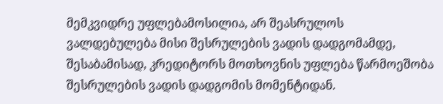მემკვიდრე უფლებამოსილია, არ შეასრულოს ვალდებულება მისი შესრულების ვადის დადგომამდე, შესაბამისად, კრედიტორს მოთხოვნის უფლება წარმოეშობა შესრულების ვადის დადგომის მომენტიდან.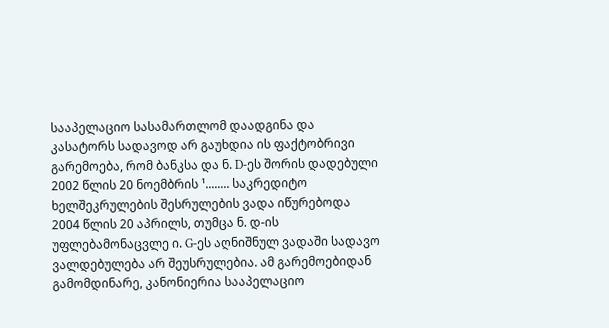სააპელაციო სასამართლომ დაადგინა და კასატორს სადავოდ არ გაუხდია ის ფაქტობრივი გარემოება, რომ ბანკსა და ნ. D-ეს შორის დადებული 2002 წლის 20 ნოემბრის ¹........ საკრედიტო ხელშეკრულების შესრულების ვადა იწურებოდა 2004 წლის 20 აპრილს, თუმცა ნ. დ-ის უფლებამონაცვლე ი. G-ეს აღნიშნულ ვადაში სადავო ვალდებულება არ შეუსრულებია. ამ გარემოებიდან გამომდინარე, კანონიერია სააპელაციო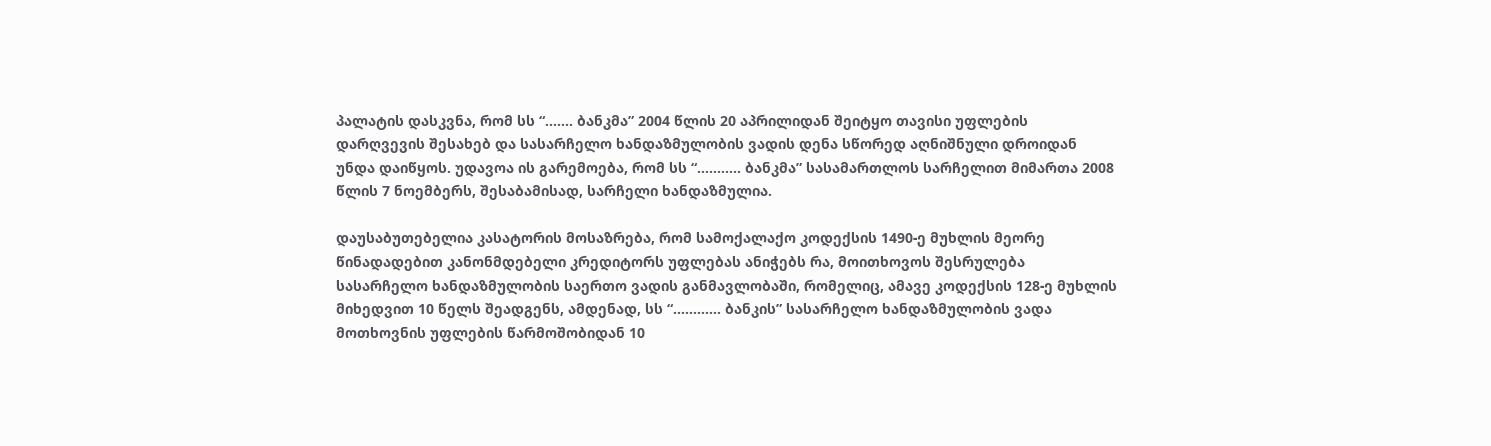პალატის დასკვნა, რომ სს “....... ბანკმა” 2004 წლის 20 აპრილიდან შეიტყო თავისი უფლების დარღვევის შესახებ და სასარჩელო ხანდაზმულობის ვადის დენა სწორედ აღნიშნული დროიდან უნდა დაიწყოს. უდავოა ის გარემოება, რომ სს “........... ბანკმა” სასამართლოს სარჩელით მიმართა 2008 წლის 7 ნოემბერს, შესაბამისად, სარჩელი ხანდაზმულია.

დაუსაბუთებელია კასატორის მოსაზრება, რომ სამოქალაქო კოდექსის 1490-ე მუხლის მეორე წინადადებით კანონმდებელი კრედიტორს უფლებას ანიჭებს რა, მოითხოვოს შესრულება სასარჩელო ხანდაზმულობის საერთო ვადის განმავლობაში, რომელიც, ამავე კოდექსის 128-ე მუხლის მიხედვით 10 წელს შეადგენს, ამდენად, სს “............ ბანკის” სასარჩელო ხანდაზმულობის ვადა მოთხოვნის უფლების წარმოშობიდან 10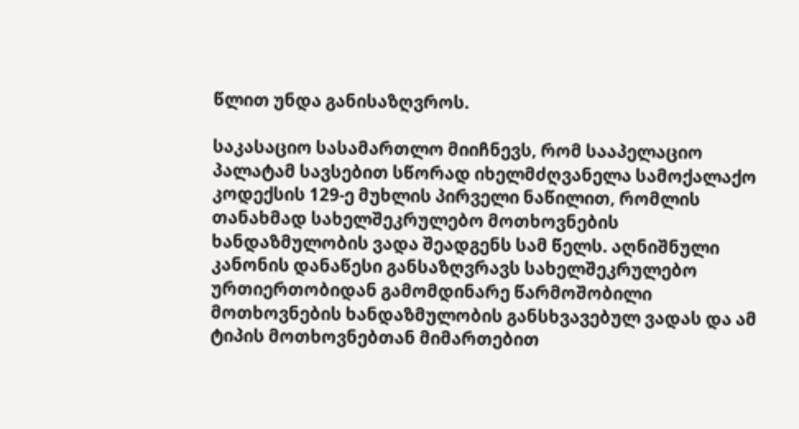წლით უნდა განისაზღვროს.

საკასაციო სასამართლო მიიჩნევს, რომ სააპელაციო პალატამ სავსებით სწორად იხელმძღვანელა სამოქალაქო კოდექსის 129-ე მუხლის პირველი ნაწილით, რომლის თანახმად სახელშეკრულებო მოთხოვნების ხანდაზმულობის ვადა შეადგენს სამ წელს. აღნიშნული კანონის დანაწესი განსაზღვრავს სახელშეკრულებო ურთიერთობიდან გამომდინარე წარმოშობილი მოთხოვნების ხანდაზმულობის განსხვავებულ ვადას და ამ ტიპის მოთხოვნებთან მიმართებით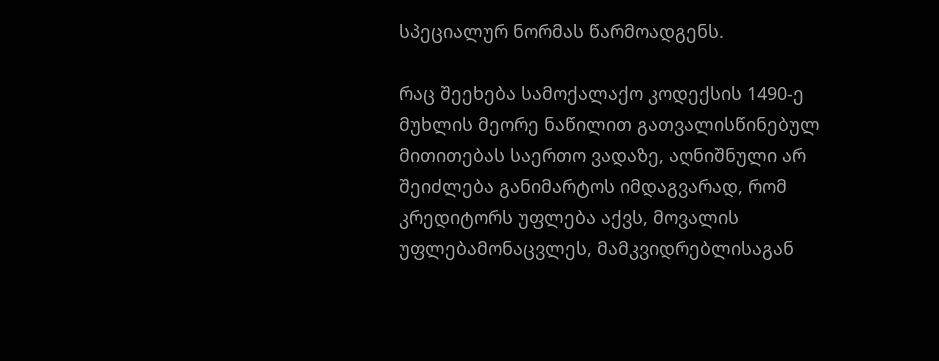სპეციალურ ნორმას წარმოადგენს.

რაც შეეხება სამოქალაქო კოდექსის 1490-ე მუხლის მეორე ნაწილით გათვალისწინებულ მითითებას საერთო ვადაზე, აღნიშნული არ შეიძლება განიმარტოს იმდაგვარად, რომ კრედიტორს უფლება აქვს, მოვალის უფლებამონაცვლეს, მამკვიდრებლისაგან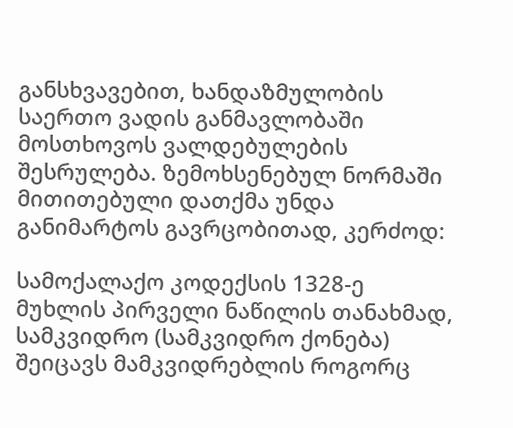განსხვავებით, ხანდაზმულობის საერთო ვადის განმავლობაში მოსთხოვოს ვალდებულების შესრულება. ზემოხსენებულ ნორმაში მითითებული დათქმა უნდა განიმარტოს გავრცობითად, კერძოდ:

სამოქალაქო კოდექსის 1328-ე მუხლის პირველი ნაწილის თანახმად, სამკვიდრო (სამკვიდრო ქონება) შეიცავს მამკვიდრებლის როგორც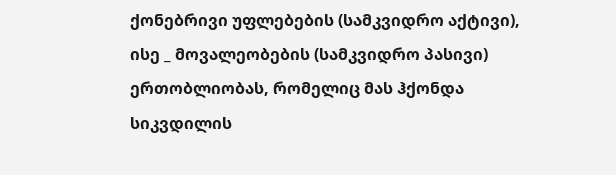ქონებრივი უფლებების (სამკვიდრო აქტივი), ისე _ მოვალეობების (სამკვიდრო პასივი) ერთობლიობას, რომელიც მას ჰქონდა სიკვდილის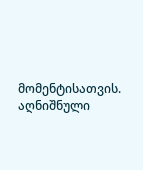მომენტისათვის. აღნიშნული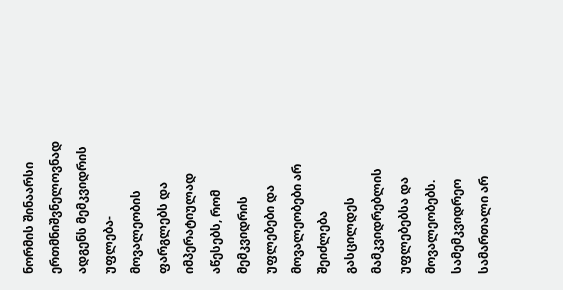ნორმის შინაარსი ერთმნიშვნელოვნად ადგენს მემკვიდრის უფლება-მოვალეობის ფარგლებს და იმპერატიულად აწესებს, რომ მემკვიდრის უფლებები და მოვალეობები არ შეიძლება გასცილდეს მამკვიდრებლის უფლებებსა და მოვალეობებს. სამემკვიდრეო სამართალი არ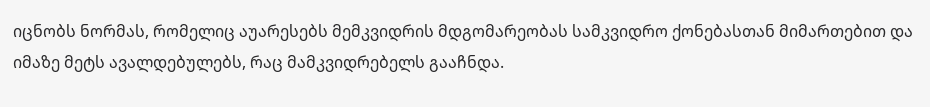იცნობს ნორმას, რომელიც აუარესებს მემკვიდრის მდგომარეობას სამკვიდრო ქონებასთან მიმართებით და იმაზე მეტს ავალდებულებს, რაც მამკვიდრებელს გააჩნდა.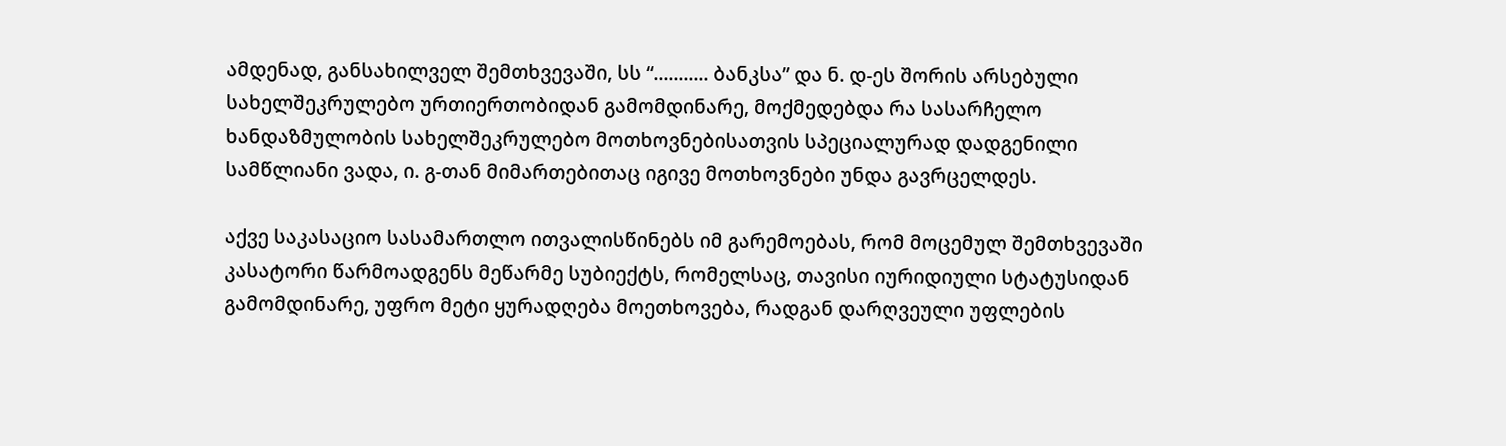ამდენად, განსახილველ შემთხვევაში, სს “........... ბანკსა” და ნ. დ-ეს შორის არსებული სახელშეკრულებო ურთიერთობიდან გამომდინარე, მოქმედებდა რა სასარჩელო ხანდაზმულობის სახელშეკრულებო მოთხოვნებისათვის სპეციალურად დადგენილი სამწლიანი ვადა, ი. გ-თან მიმართებითაც იგივე მოთხოვნები უნდა გავრცელდეს.

აქვე საკასაციო სასამართლო ითვალისწინებს იმ გარემოებას, რომ მოცემულ შემთხვევაში კასატორი წარმოადგენს მეწარმე სუბიექტს, რომელსაც, თავისი იურიდიული სტატუსიდან გამომდინარე, უფრო მეტი ყურადღება მოეთხოვება, რადგან დარღვეული უფლების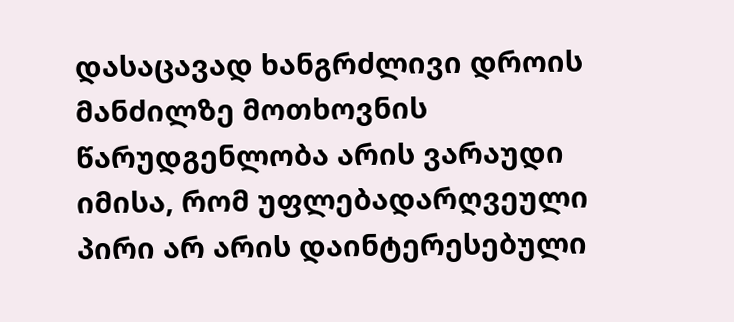დასაცავად ხანგრძლივი დროის მანძილზე მოთხოვნის წარუდგენლობა არის ვარაუდი იმისა, რომ უფლებადარღვეული პირი არ არის დაინტერესებული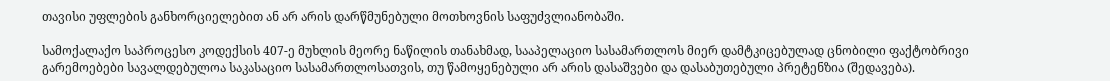თავისი უფლების განხორციელებით ან არ არის დარწმუნებული მოთხოვნის საფუძვლიანობაში.

სამოქალაქო საპროცესო კოდექსის 407-ე მუხლის მეორე ნაწილის თანახმად, სააპელაციო სასამართლოს მიერ დამტკიცებულად ცნობილი ფაქტობრივი გარემოებები სავალდებულოა საკასაციო სასამართლოსათვის, თუ წამოყენებული არ არის დასაშვები და დასაბუთებული პრეტენზია (შედავება).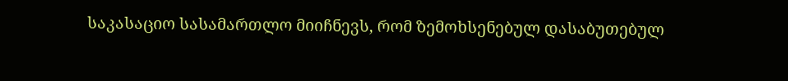საკასაციო სასამართლო მიიჩნევს, რომ ზემოხსენებულ დასაბუთებულ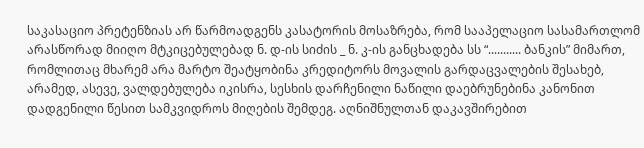საკასაციო პრეტენზიას არ წარმოადგენს კასატორის მოსაზრება, რომ სააპელაციო სასამართლომ არასწორად მიიღო მტკიცებულებად ნ. დ-ის სიძის _ ნ. კ-ის განცხადება სს “........... ბანკის” მიმართ, რომლითაც მხარემ არა მარტო შეატყობინა კრედიტორს მოვალის გარდაცვალების შესახებ, არამედ, ასევე, ვალდებულება იკისრა, სესხის დარჩენილი ნაწილი დაებრუნებინა კანონით დადგენილი წესით სამკვიდროს მიღების შემდეგ. აღნიშნულთან დაკავშირებით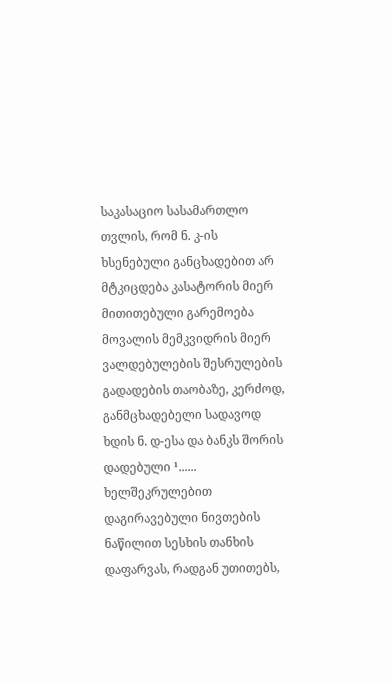საკასაციო სასამართლო თვლის, რომ ნ. კ-ის ხსენებული განცხადებით არ მტკიცდება კასატორის მიერ მითითებული გარემოება მოვალის მემკვიდრის მიერ ვალდებულების შესრულების გადადების თაობაზე, კერძოდ, განმცხადებელი სადავოდ ხდის ნ. დ-ესა და ბანკს შორის დადებული ¹...... ხელშეკრულებით დაგირავებული ნივთების ნაწილით სესხის თანხის დაფარვას, რადგან უთითებს,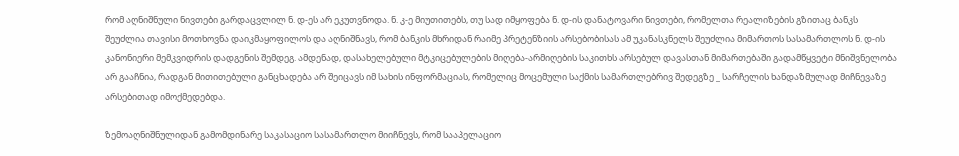რომ აღნიშნული ნივთები გარდაცვლილ ნ. დ-ეს არ ეკუთვნოდა. ნ. კ-ე მიუთითებს, თუ სად იმყოფება ნ. დ-ის დანატოვარი ნივთები, რომელთა რეალიზების გზითაც ბანკს შეუძლია თავისი მოთხოვნა დაიკმაყოფილოს და აღნიშნავს, რომ ბანკის მხრიდან რაიმე პრეტენზიის არსებობისას ამ უკანასკნელს შეუძლია მიმართოს სასამართლოს ნ. დ-ის კანონიერი მემკვიდრის დადგენის შემდეგ. ამდენად, დასახელებული მტკიცებულების მიღება-არმიღების საკითხს არსებულ დავასთან მიმართებაში გადამწყვეტი მნიშვნელობა არ გააჩნია, რადგან მითითებული განცხადება არ შეიცავს იმ სახის ინფორმაციას, რომელიც მოცემული საქმის სამართლებრივ შედეგზე _ სარჩელის ხანდაზმულად მიჩნევაზე არსებითად იმოქმედებდა.

ზემოაღნიშნულიდან გამომდინარე საკასაციო სასამართლო მიიჩნევს, რომ სააპელაციო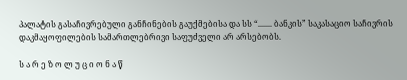პალატის გასაჩივრებული განჩინების გაუქმებისა და სს “....... ბანკის” საკასაციო საჩივრის დაკმაყოფილების სამართლებრივი საფუძველი არ არსებობს.

ს ა რ ე ზ ო ლ უ ც ი ო ნ ა წ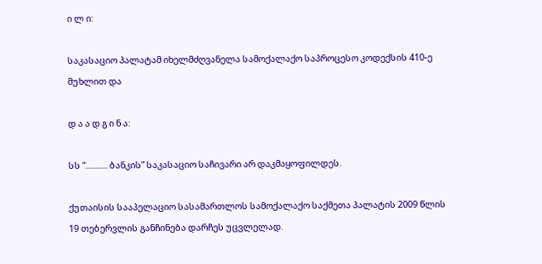ი ლ ი:

საკასაციო პალატამ იხელმძღვანელა სამოქალაქო საპროცესო კოდექსის 410-ე მუხლით და

დ ა ა დ გ ი ნ ა:

სს “........... ბანკის” საკასაციო საჩივარი არ დაკმაყოფილდეს.

ქუთაისის სააპელაციო სასამართლოს სამოქალაქო საქმეთა პალატის 2009 წლის 19 თებერვლის განჩინება დარჩეს უცვლელად.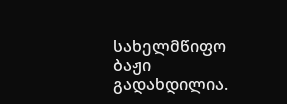სახელმწიფო ბაჟი გადახდილია.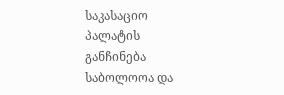საკასაციო პალატის განჩინება საბოლოოა და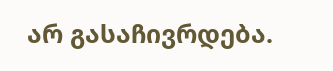არ გასაჩივრდება.